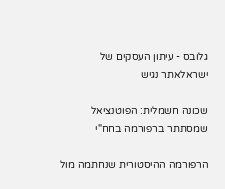גלובס - עיתון העסקים של ישראלאתר נגיש

שכונה חשמלית: הפוטנציאל שמסתתר ברפורמה בחח"י

הרפורמה ההיסטורית שנחתמה מול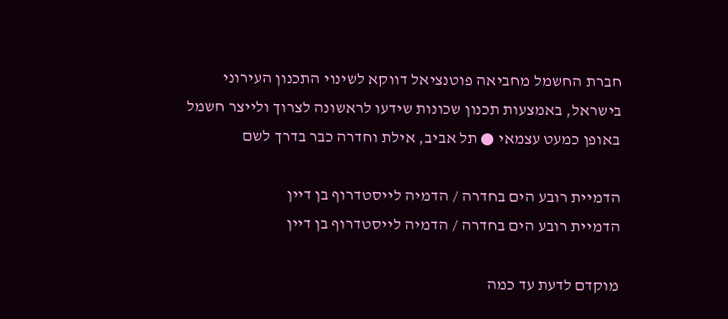חברת החשמל מחביאה פוטנציאל דווקא לשינוי התכנון העירוני בישראל, באמצעות תכנון שכונות שידעו לראשונה לצרוך ולייצר חשמל באופן כמעט עצמאי ● תל אביב, אילת וחדרה כבר בדרך לשם

הדמיית רובע הים בחדרה / הדמיה לייסטדרוף בן דיין
הדמיית רובע הים בחדרה / הדמיה לייסטדרוף בן דיין

מוקדם לדעת עד כמה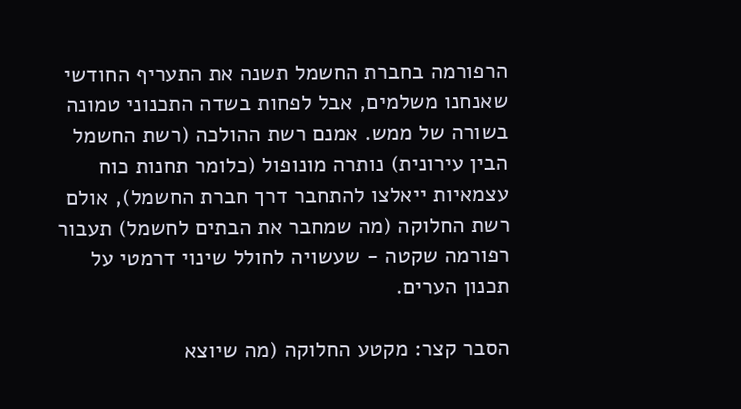הרפורמה בחברת החשמל תשנה את התעריף החודשי שאנחנו משלמים, אבל לפחות בשדה התכנוני טמונה בשורה של ממש. אמנם רשת ההולכה (רשת החשמל הבין עירונית) נותרה מונופול (כלומר תחנות כוח עצמאיות ייאלצו להתחבר דרך חברת החשמל), אולם רשת החלוקה (מה שמחבר את הבתים לחשמל) תעבור רפורמה שקטה - שעשויה לחולל שינוי דרמטי על תכנון הערים.

הסבר קצר: מקטע החלוקה (מה שיוצא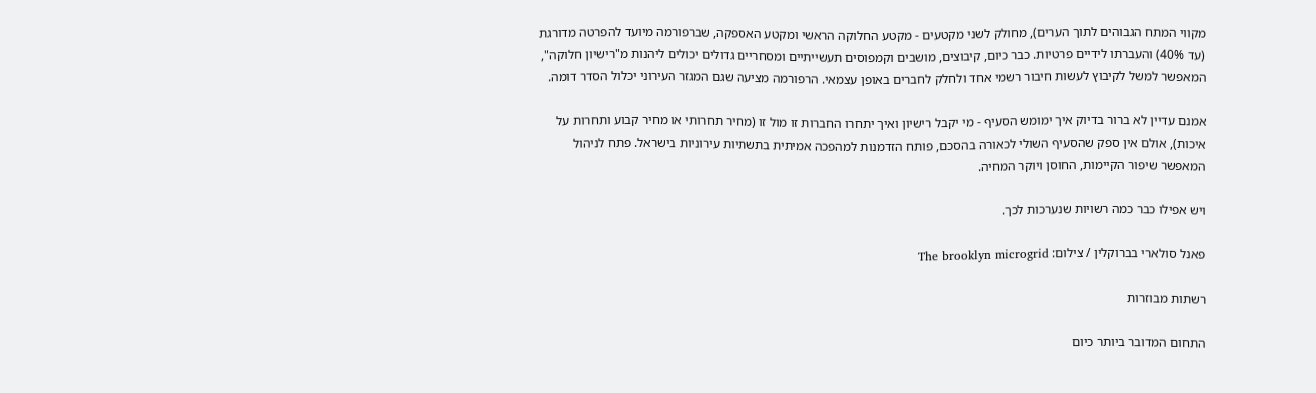מקווי המתח הגבוהים לתוך הערים), מחולק לשני מקטעים - מקטע החלוקה הראשי ומקטע האספקה, שברפורמה מיועד להפרטה מדורגת (עד 40%) והעברתו לידיים פרטיות. כבר כיום, קיבוצים, מושבים וקמפוסים תעשייתיים ומסחריים גדולים יכולים ליהנות מ"רישיון חלוקה", המאפשר למשל לקיבוץ לעשות חיבור רשמי אחד ולחלק לחברים באופן עצמאי. הרפורמה מציעה שגם המגזר העירוני יכלול הסדר דומה.

אמנם עדיין לא ברור בדיוק איך ימומש הסעיף - מי יקבל רישיון ואיך יתחרו החברות זו מול זו (מחיר תחרותי או מחיר קבוע ותחרות על איכות), אולם אין ספק שהסעיף השולי לכאורה בהסכם, פותח הזדמנות למהפכה אמיתית בתשתיות עירוניות בישראל. פתח לניהול המאפשר שיפור הקיימות, החוסן ויוקר המחיה.

ויש אפילו כבר כמה רשויות שנערכות לכך.

פאנל סולארי בברוקלין / צילום: The brooklyn microgrid

רשתות מבוזרות

התחום המדובר ביותר כיום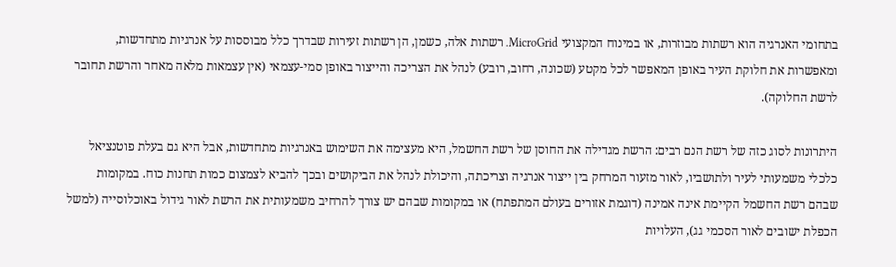בתחומי האנרגיה הוא רשתות מבוזרות, או במינוח המקצועי MicroGrid. רשתות אלה, כשמן, הן רשתות זעירות שבדרך כלל מבוססות על אנרגיות מתחדשות, ומאפשרות את חלוקת העיר באופן המאפשר לכל מקטע (שכונה, רחוב, רובע) לנהל את הצריכה והייצור באופן סמי-עצמאי (אין עצמאות מלאה מאחר והרשת תחובר לרשת החלוקה).

היתרונות לסוג כזה של רשת הנם רבים: הרשת מגדילה את החוסן של רשת החשמל, היא מעצימה את השימוש באנרגיות מתחדשות, אבל היא גם בעלת פוטנציאל כלכלי משמעותי לעיר ולתושביו, לאור מזעור המרחק בין ייצור אנרגיה וצריכתה, והיכולת לנהל את הביקושים ובכך להביא לצמצום כמות תחנות כוח. במקומות שבהם רשת החשמל הקיימת אינה אמינה (דוגמת אזורים בעולם המתפתח) או במקומות שבהם יש צורך להרחיב משמעותית את הרשת לאור גידול באוכלוסייה (למשל הכפלת ישובים לאור הסכמי גג), העלויות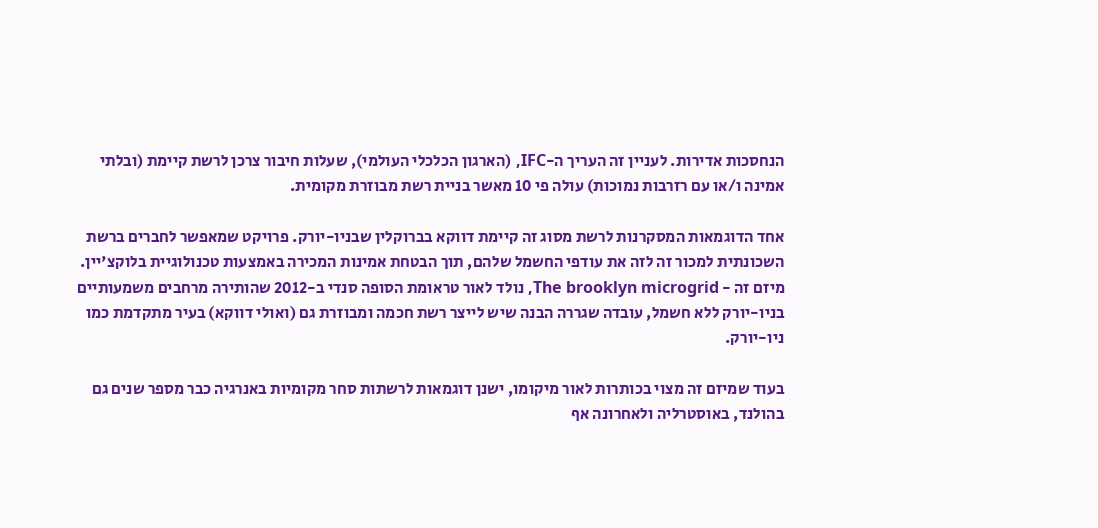הנחסכות אדירות. לעניין זה העריך ה-IFC, (הארגון הכלכלי העולמי), שעלות חיבור צרכן לרשת קיימת (ובלתי אמינה ו/או עם רזרבות נמוכות) עולה פי 10 מאשר בניית רשת מבוזרת מקומית.

אחד הדוגמאות המסקרנות לרשת מסוג זה קיימת דווקא בברוקלין שבניו-יורק. פרויקט שמאפשר לחברים ברשת השכונתית למכור זה לזה את עודפי החשמל שלהם, תוך הבטחת אמינות המכירה באמצעות טכנולוגיית בלוקצ'יין. מיזם זה - The brooklyn microgrid, נולד לאור טראומת הסופה סנדי ב-2012 שהותירה מרחבים משמעותיים בניו-יורק ללא חשמל, עובדה שגררה הבנה שיש לייצר רשת חכמה ומבוזרת גם (ואולי דווקא) בעיר מתקדמת כמו ניו-יורק.

בעוד שמיזם זה מצוי בכותרות לאור מיקומו, ישנן דוגמאות לרשתות סחר מקומיות באנרגיה כבר מספר שנים גם בהולנד, באוסטרליה ולאחרונה אף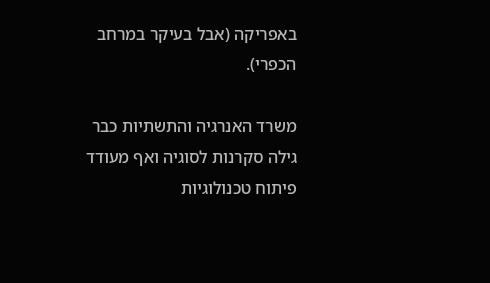באפריקה (אבל בעיקר במרחב הכפרי).

משרד האנרגיה והתשתיות כבר גילה סקרנות לסוגיה ואף מעודד פיתוח טכנולוגיות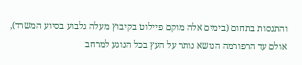והתנסות בתחום (בימים אלה מוקם פיילוט בקיבוץ מעלה גלבוע בסיוע המשרד), אולם עד הרפורמה הנושא נותר על העץ בכל הנוגע למרחב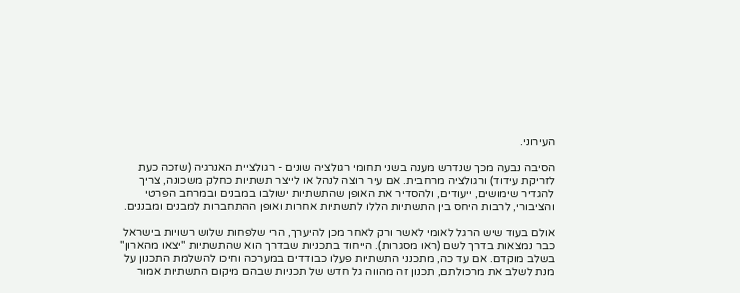העירוני.

הסיבה נבעה מכך שנדרש מענה בשני תחומי רגולציה שונים - רגולציית האנרגיה (שזכה כעת לזריקת עידוד) ורגולציה מרחבית. אם עיר רוצה לנהל או לייצר תשתיות כחלק משכונה, צריך להגדיר שימושים, ייעודים, ולהסדיר את האופן שהתשתיות ישולבו במבנים ובמרחב הפרטי והציבורי, לרבות היחס בין התשתיות הללו לתשתיות אחרות ואופן ההתחברות למבנים ומבננים.

אולם בעוד שיש הרגל לאומי לאשר ורק לאחר מכן להיערך, הרי שלפחות שלוש רשויות בישראל כבר נמצאות בדרך לשם (ראו מסגרות). הייחוד בתכניות שבדרך הוא שהתשתיות "יצאו מהארון" בשלב מוקדם. אם עד כה, מתכנני התשתיות פעלו כבודדים במערכה וחיכו להשלמת התכנון על מנת לשלב את מרכולתם, תכנון זה מהווה גל חדש של תכניות שבהם מיקום התשתיות אמור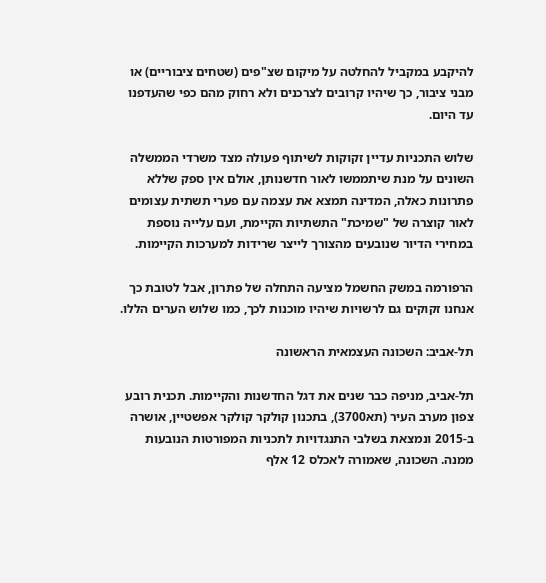להיקבע במקביל להחלטה על מיקום שצ"פים (שטחים ציבוריים) או מבני ציבור, כך שיהיו קרובים לצרכנים ולא רחוק מהם כפי שהעדפנו עד היום.

שלוש התכניות עדיין זקוקות לשיתוף פעולה מצד משרדי הממשלה השונים על מנת שיתממשו לאור חדשנותן, אולם אין ספק שללא פתרונות כאלה, המדינה תמצא את עצמה עם פערי תשתית עצומים לאור קוצרה של "שמיכת" התשתיות הקיימת, ועם עלייה נוספת במחירי הדיור שנובעים מהצורך לייצר שרידות למערכות הקיימות.

הרפורמה במשק החשמל מציעה התחלה של פתרון, אבל לטובת כך אנחנו זקוקים גם לרשויות שיהיו מוכנות לכך, כמו שלוש הערים הללו.

תל-אביב: השכונה העצמאית הראשונה

תל-אביב, מניפה כבר שנים את דגל החדשנות והקיימות. תכנית רובע צפון מערב העיר (תא3700), בתכנון קולקר קולקר אפשטיין, אושרה ב-2015 ונמצאת בשלבי התנגדויות לתכניות המפורטות הנובעות ממנה. השכונה, שאמורה לאכלס 12 אלף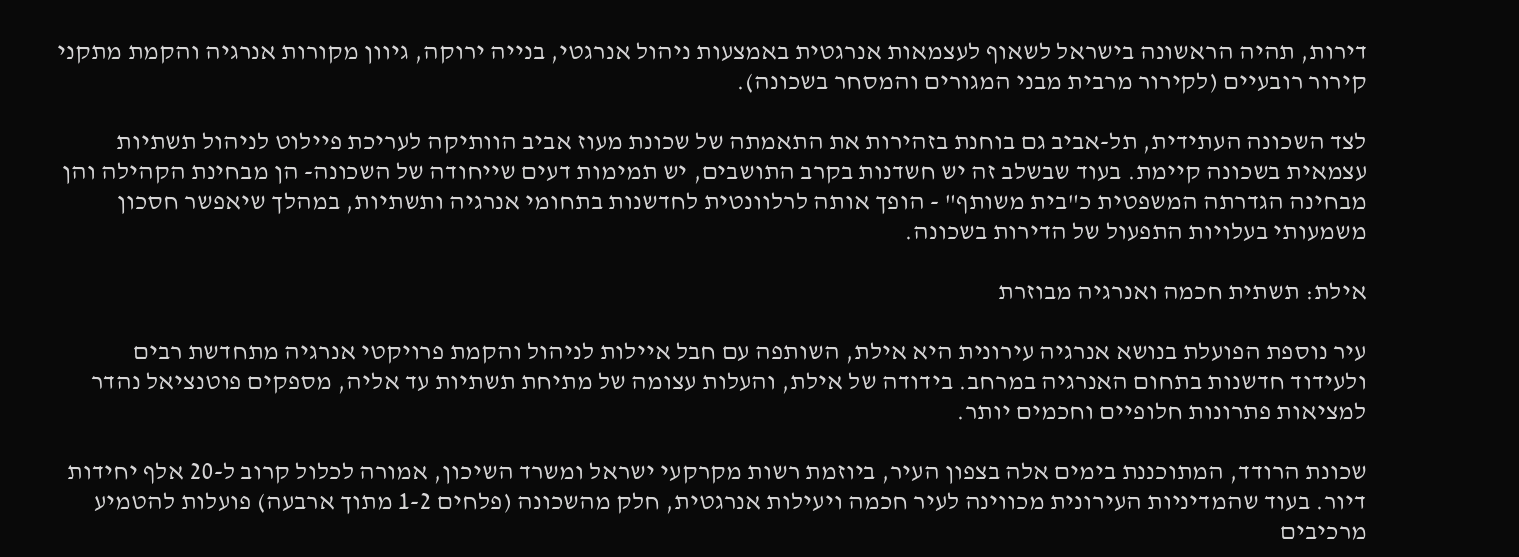דירות, תהיה הראשונה בישראל לשאוף לעצמאות אנרגטית באמצעות ניהול אנרגטי, בנייה ירוקה, גיוון מקורות אנרגיה והקמת מתקני קירור רובעיים (לקירור מרבית מבני המגורים והמסחר בשכונה).

לצד השכונה העתידית, תל-אביב גם בוחנת בזהירות את התאמתה של שכונת מעוז אביב הוותיקה לעריכת פיילוט לניהול תשתיות עצמאית בשכונה קיימת. בעוד שבשלב זה יש חשדנות בקרב התושבים, יש תמימות דעים שייחודה של השכונה- הן מבחינת הקהילה והן מבחינה הגדרתה המשפטית כ"בית משותף" - הופך אותה לרלוונטית לחדשנות בתחומי אנרגיה ותשתיות, במהלך שיאפשר חסכון משמעותי בעלויות התפעול של הדירות בשכונה.

אילת: תשתית חכמה ואנרגיה מבוזרת

עיר נוספת הפועלת בנושא אנרגיה עירונית היא אילת, השותפה עם חבל איילות לניהול והקמת פרויקטי אנרגיה מתחדשת רבים ולעידוד חדשנות בתחום האנרגיה במרחב. בידודה של אילת, והעלות עצומה של מתיחת תשתיות עד אליה, מספקים פוטנציאל נהדר למציאות פתרונות חלופיים וחכמים יותר.

שכונת הרודד, המתוכננת בימים אלה בצפון העיר, ביוזמת רשות מקרקעי ישראל ומשרד השיכון, אמורה לכלול קרוב ל-20 אלף יחידות דיור. בעוד שהמדיניות העירונית מכווינה לעיר חכמה ויעילות אנרגטית, חלק מהשכונה (פלחים 1-2 מתוך ארבעה) פועלות להטמיע מרכיבים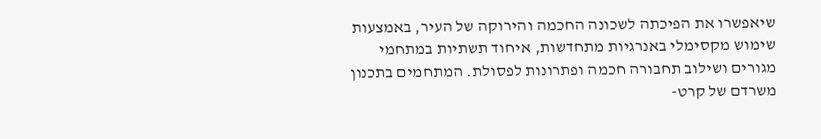שיאפשרו את הפיכתה לשכונה החכמה והירוקה של העיר, באמצעות שימוש מקסימלי באנרגיות מתחדשות, איחוד תשתיות במתחמי מגורים ושילוב תחבורה חכמה ופתרונות לפסולת. המתחמים בתכנון משרדם של קרט-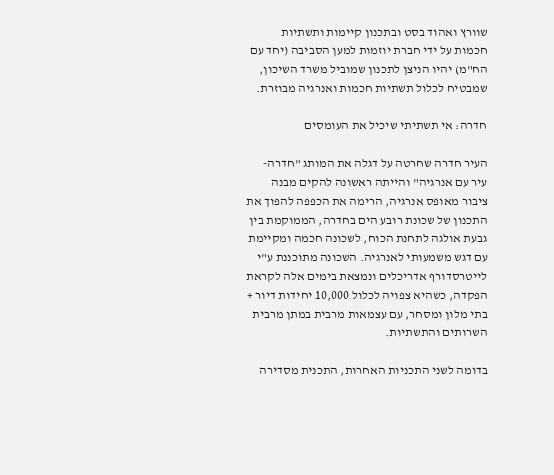שוורץ ואהוד בסט ובתכנון קיימות ותשתיות חכמות על ידי חברת יוזמות למען הסביבה (יחד עם הח"מ) יהיו הניצן לתכנון שמוביל משרד השיכון, שמבטיח לכלול תשתיות חכמות ואנרגיה מבוזרת.

חדרה: אי תשתיתי שיכיל את העומסים

העיר חדרה שחרטה על דגלה את המותג "חדרה- עיר עם אנרגיה" והייתה ראשונה להקים מבנה ציבור מאופס אנרגיה, הרימה את הכפפה להפוך את התכנון של שכונת רובע הים בחדרה, הממוקמת בין גבעת אולגה לתחנת הכוח, לשכונה חכמה ומקיימת עם דגש משמעותי לאנרגיה. השכונה מתוכננת ע"י לייטרסדורף אדריכלים ונמצאת בימים אלה לקראת הפקדה, כשהיא צפויה לכלול 10,000 יחידות דיור + בתי מלון ומסחר, עם עצמאות מרבית במתן מרבית השרותים והתשתיות.

בדומה לשני התכניות האחרות, התכנית מסדירה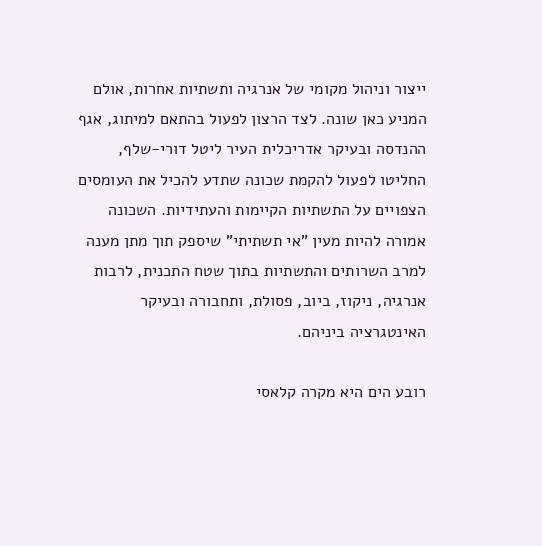ייצור וניהול מקומי של אנרגיה ותשתיות אחרות, אולם המניע כאן שונה. לצד הרצון לפעול בהתאם למיתוג, אגף ההנדסה ובעיקר אדריכלית העיר ליטל דורי-שלף, החליטו לפעול להקמת שכונה שתדע להכיל את העומסים הצפויים על התשתיות הקיימות והעתידיות. השכונה אמורה להיות מעין "אי תשתיתי" שיספק תוך מתן מענה למרב השרותים והתשתיות בתוך שטח התכנית, לרבות אנרגיה, ניקוז, ביוב, פסולת, ותחבורה ובעיקר האינטגרציה ביניהם.

רובע הים היא מקרה קלאסי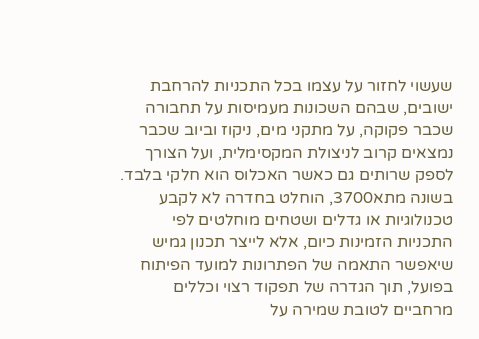שעשוי לחזור על עצמו בכל התכניות להרחבת ישובים, שבהם השכונות מעמיסות על תחבורה שכבר פקוקה, על מתקני מים, ניקוז וביוב שכבר נמצאים קרוב לניצולת המקסימלית, ועל הצורך לספק שרותים גם כאשר האכלוס הוא חלקי בלבד. בשונה מתא3700, הוחלט בחדרה לא לקבע טכנולוגיות או גדלים ושטחים מוחלטים לפי התכניות הזמינות כיום, אלא לייצר תכנון גמיש שיאפשר התאמה של הפתרונות למועד הפיתוח בפועל, תוך הגדרה של תפקוד רצוי וכללים מרחביים לטובת שמירה על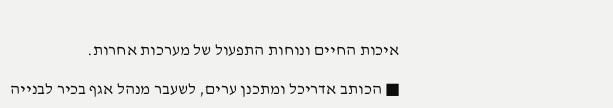איכות החיים ונוחות התפעול של מערכות אחרות.

■ הכותב אדריכל ומתכנן ערים, לשעבר מנהל אגף בכיר לבנייה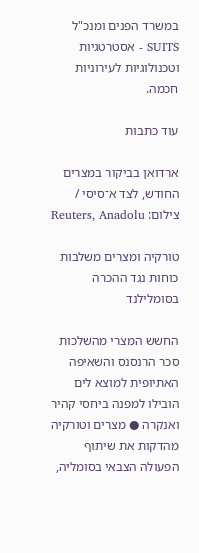במשרד הפנים ומנכ"ל SUITS - אסטרטגיות וטכנולוגיות לעירוניות חכמה.

עוד כתבות

ארדואן בביקור במצרים החודש, לצד א־סיסי / צילום: Reuters, Anadolu

טורקיה ומצרים משלבות כוחות נגד ההכרה בסומלילנד

החשש המצרי מהשלכות סכר הרנסנס והשאיפה האתיופית למוצא לים הובילו למפנה ביחסי קהיר ואנקרה ● מצרים וטורקיה מהדקות את שיתוף הפעולה הצבאי בסומליה,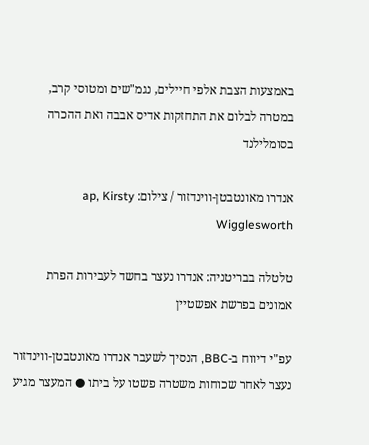באמצעות הצבת אלפי חיילים, נגמ"שים ומטוסי קרב, במטרה לבלום את התחזקות אדיס אבבה ואת ההכרה בסומלילנד

אנדרו מאונטבטן-ווינדזור / צילום: ap, Kirsty Wigglesworth

טלטלה בבריטניה: אנדרו נעצר בחשד לעבירות הפרת אמונים בפרשת אפשטיין

עפ"י דיווח ב-BBC, הנסיך לשעבר אנדרו מאונטבטן-ווינדזור נעצר לאחר שכוחות משטרה פשטו על ביתו ● המעצר מגיע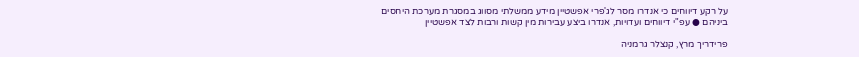על רקע דיווחים כי אנדרו מסר לג'פרי אפשטיין מידע ממשלתי מסווג במסגרת מערכת היחסים ביניהם ● עפ"י דיווחים ועדויות, אנדרו ביצע עבירות מין קשות ורבות לצד אפשטיין

פרידריך מרץ, קנצלר גרמניה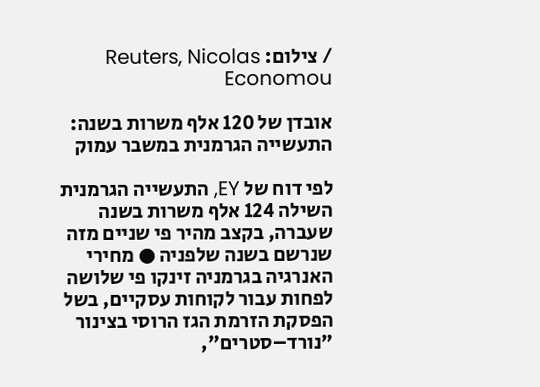/ צילום: Reuters, Nicolas Economou

אובדן של 120 אלף משרות בשנה: התעשייה הגרמנית במשבר עמוק

לפי דוח של EY, התעשייה הגרמנית השילה 124 אלף משרות בשנה שעברה, בקצב מהיר פי שניים מזה שנרשם בשנה שלפניה ● מחירי האנרגיה בגרמניה זינקו פי שלושה לפחות עבור לקוחות עסקיים, בשל הפסקת הזרמת הגז הרוסי בצינור "נורד–סטרים",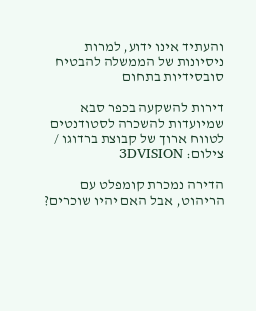והעתיד אינו ידוע, למרות ניסיונות של הממשלה להבטיח סובסידיות בתחום

דירות להשקעה בכפר סבא שמיועדות להשכרה לסטודנטים לטווח ארוך של קבוצת ברדוגו / צילום: 3DVISION

הדירה נמכרת קומפלט עם הריהוט, אבל האם יהיו שוכרים?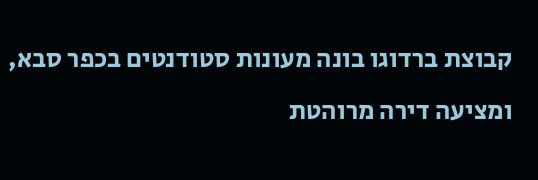קבוצת ברדוגו בונה מעונות סטודנטים בכפר סבא, ומציעה דירה מרוהטת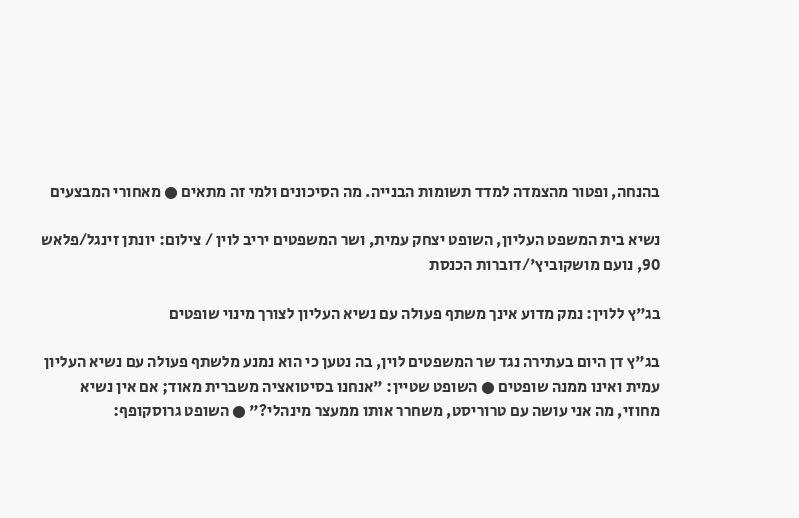בהנחה, ופטור מהצמדה למדד תשומות הבנייה. מה הסיכונים ולמי זה מתאים ● מאחורי המבצעים

נשיא בית המשפט העליון, השופט יצחק עמית, ושר המשפטים יריב לוין / צילום: יונתן זינגל/פלאש 90, נועם מושקוביץ'/דוברות הכנסת

בג"ץ ללוין: נמק מדוע אינך משתף פעולה עם נשיא העליון לצורך מינוי שופטים

בג"ץ דן היום בעתירה נגד שר המשפטים לוין, בה נטען כי הוא נמנע מלשתף פעולה עם נשיא העליון עמית ואינו ממנה שופטים ● השופט שטיין: "אנחנו בסיטואציה משברית מאוד; אם אין נשיא מחוזי, מה אני עושה עם טרוריסט, משחרר אותו ממעצר מינהלי?" ● השופט גרוסקופף: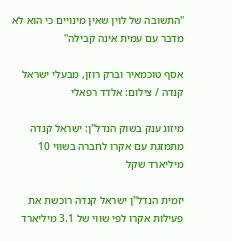"התשובה של לוין שאין מינויים כי הוא לא מדבר עם עמית אינה קבילה"

אסף טוכמאיר וברק רוזן, מבעלי ישראל קנדה / צילום: אלדד רפאלי

מיזוג ענק בשוק הנדל"ן: ישראל קנדה מתמזגת עם אקרו לחברה בשווי 10 מיליארד שקל

יזמית הנדל"ן ישראל קנדה רוכשת את פעילות אקרו לפי שווי של 3.1 מיליארד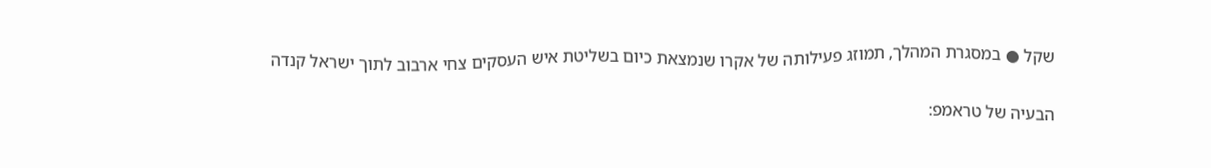שקל ● במסגרת המהלך, תמוזג פעילותה של אקרו שנמצאת כיום בשליטת איש העסקים צחי ארבוב לתוך ישראל קנדה

הבעיה של טראמפ: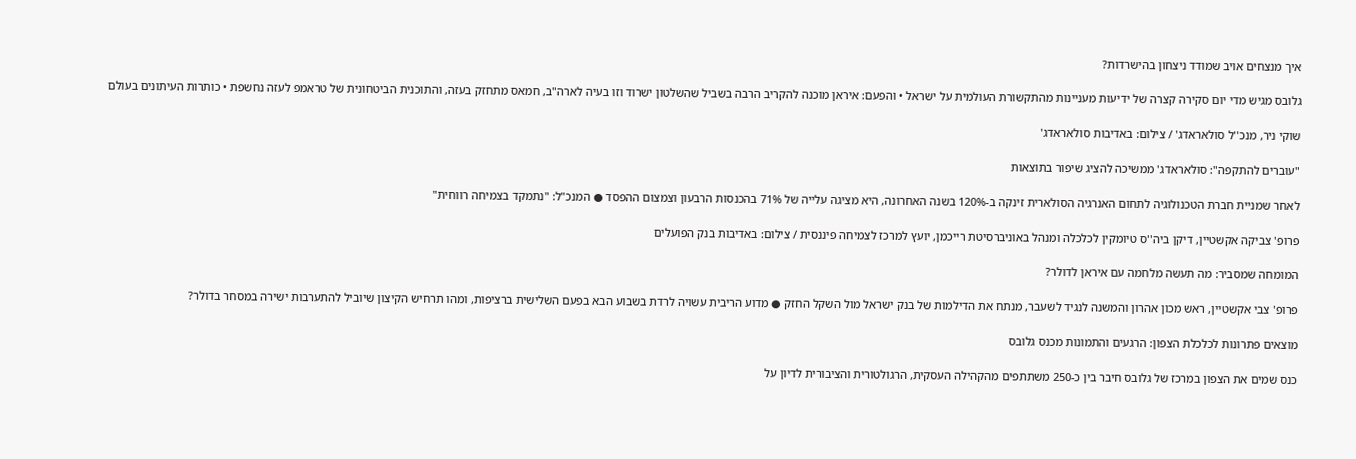איך מנצחים אויב שמודד ניצחון בהישרדות?

גלובס מגיש מדי יום סקירה קצרה של ידיעות מעניינות מהתקשורת העולמית על ישראל • והפעם: איראן מוכנה להקריב הרבה בשביל שהשלטון ישרוד וזו בעיה לארה"ב, חמאס מתחזק בעזה, והתוכנית הביטחונית של טראמפ לעזה נחשפת • כותרות העיתונים בעולם

שוקי ניר, מנכ''ל סולאראדג' / צילום: באדיבות סולאראדג'

"עוברים להתקפה": סולאראדג' ממשיכה להציג שיפור בתוצאות

לאחר שמניית חברת הטכנולוגיה לתחום האנרגיה הסולארית זינקה ב-120% בשנה האחרונה, היא מציגה עלייה של 71% בהכנסות הרבעון וצמצום ההפסד ● המנכ"ל: "נתמקד בצמיחה רווחית"

פרופ' צביקה אקשטיין, דיקן ביה''ס טיומקין לכלכלה ומנהל באוניברסיטת רייכמן, יועץ למרכז לצמיחה פיננסית / צילום: באדיבות בנק הפועלים

המומחה שמסביר: מה תעשה מלחמה עם איראן לדולר?

פרופ' צבי אקשטיין, ראש מכון אהרון והמשנה לנגיד לשעבר, מנתח את הדילמות של בנק ישראל מול השקל החזק ● מדוע הריבית עשויה לרדת בשבוע הבא בפעם השלישית ברציפות, ומהו תרחיש הקיצון שיוביל להתערבות ישירה במסחר בדולר?

מוצאים פתרונות לכלכלת הצפון: הרגעים והתמונות מכנס גלובס

כנס שמים את הצפון במרכז של גלובס חיבר בין כ-250 משתתפים מהקהילה העסקית, הרגולטורית והציבורית לדיון על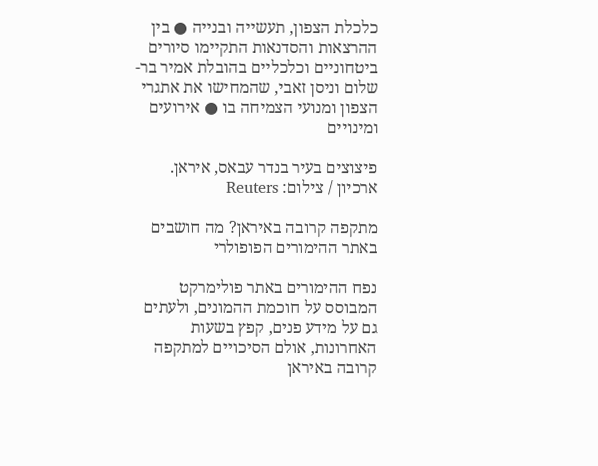כלכלת הצפון, תעשייה ובנייה ● בין ההרצאות והסדנאות התקיימו סיורים ביטחוניים וכלכליים בהובלת אמיר בר-שלום וניסן זאבי, שהמחישו את אתגרי הצפון ומנועי הצמיחה בו ● אירועים ומינויים

פיצוצים בעיר בנדר עבאס, איראן. ארכיון / צילום: Reuters

מתקפה קרובה באיראן? מה חושבים באתר ההימורים הפופולרי

נפח ההימורים באתר פולימרקט המבוסס על חוכמת ההמונים, ולעתים גם על מידע פנים, קפץ בשעות האחרונות, אולם הסיכויים למתקפה קרובה באיראן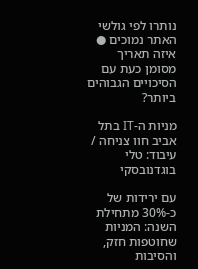נותרו לפי גולשי האתר נמוכים ● איזה תאריך מסומן כעת עם הסיכויים הגבוהים ביותר?

מניות ה-IT בתל אביב חוו צניחה / עיבוד: טלי בוגדנובסקי

עם ירידות של כ-30% מתחילת השנה: המניות שחוטפות חזק, והסיבות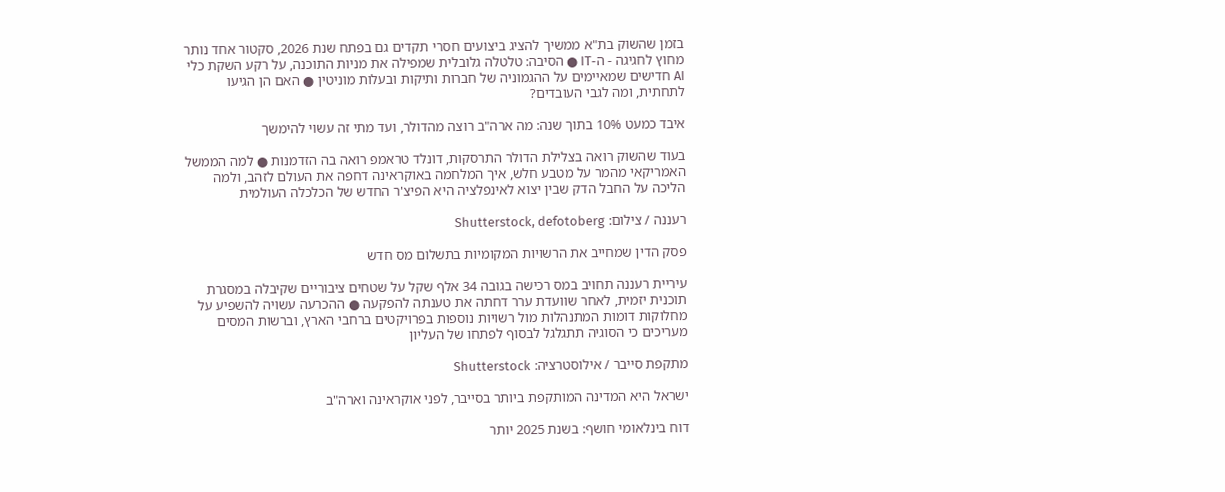בזמן שהשוק בת"א ממשיך להציג ביצועים חסרי תקדים גם בפתח שנת 2026, סקטור אחד נותר מחוץ לחגיגה - ה-IT ● הסיבה: טלטלה גלובלית שמפילה את מניות התוכנה, על רקע השקת כלי AI חדישים שמאיימים על ההגמוניה של חברות ותיקות ובעלות מוניטין ● האם הן הגיעו לתחתית, ומה לגבי העובדים?

איבד כמעט 10% בתוך שנה: מה ארה"ב רוצה מהדולר, ועד מתי זה עשוי להימשך

בעוד שהשוק רואה בצלילת הדולר התרסקות, דונלד טראמפ רואה בה הזדמנות ● למה הממשל האמריקאי מהמר על מטבע חלש, איך המלחמה באוקראינה דחפה את העולם לזהב, ולמה הליכה על החבל הדק שבין יצוא לאינפלציה היא הפיצ'ר החדש של הכלכלה העולמית

רעננה / צילום: Shutterstock, defotoberg

פסק הדין שמחייב את הרשויות המקומיות בתשלום מס חדש

עיריית רעננה תחויב במס רכישה בגובה 34 אלף שקל על שטחים ציבוריים שקיבלה במסגרת תוכנית יזמית, לאחר שוועדת ערר דחתה את טענתה להפקעה ● ההכרעה עשויה להשפיע על מחלוקות דומות המתנהלות מול רשויות נוספות בפרויקטים ברחבי הארץ, וברשות המסים מעריכים כי הסוגיה תתגלגל לבסוף לפתחו של העליון

מתקפת סייבר / אילוסטרציה: Shutterstock

ישראל היא המדינה המותקפת ביותר בסייבר, לפני אוקראינה וארה"ב

דוח בינלאומי חושף: בשנת 2025 יותר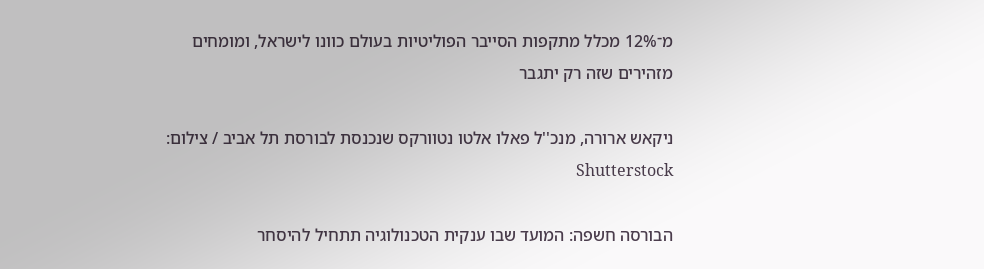מ־12% מכלל מתקפות הסייבר הפוליטיות בעולם כוונו לישראל, ומומחים מזהירים שזה רק יתגבר

ניקאש ארורה, מנכ''ל פאלו אלטו נטוורקס שנכנסת לבורסת תל אביב / צילום: Shutterstock

הבורסה חשפה: המועד שבו ענקית הטכנולוגיה תתחיל להיסחר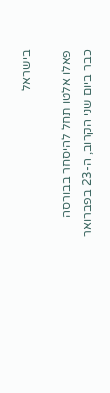בישראל

פאלו אלטו תחל להיסחר בבורסה כבר ביום שני הקרוב, ה-23 בפברואר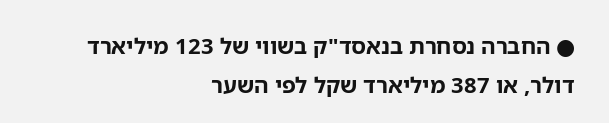● החברה נסחרת בנאסד"ק בשווי של 123 מיליארד דולר, או 387 מיליארד שקל לפי השער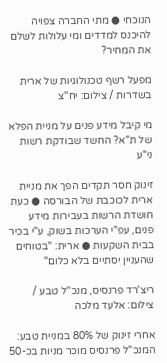הנוכחי ● מתי החברה צפויה להיכנס למדדים ומי עלולות לשלם את המחיר?

מפעל רשף טכנולוגיות של ארית בשדרות / צילום: יח''צ

מי קיבל מידע פנים על מניית הפלא של ת"א? החשד שבודקת רשות ני"ע

זינוק חסר תקדים הפך את מניית ארית לכוכבת של הבורסה ● כעת חושדת הרשות בעבירות מידע פנים, עפ"י הערכות בשוק, ע"י בכיר בבית השקעות ● ארית: "בטוחים שהעניין יסתיים בלא כלום"

ריצ'רד פרנסיס, מנכ''ל טבע / צילום: אלעד מלכה

אחרי זינוק של 80% במניית טבע: המנכ"ל פרנסיס מוכר מניות בכ-50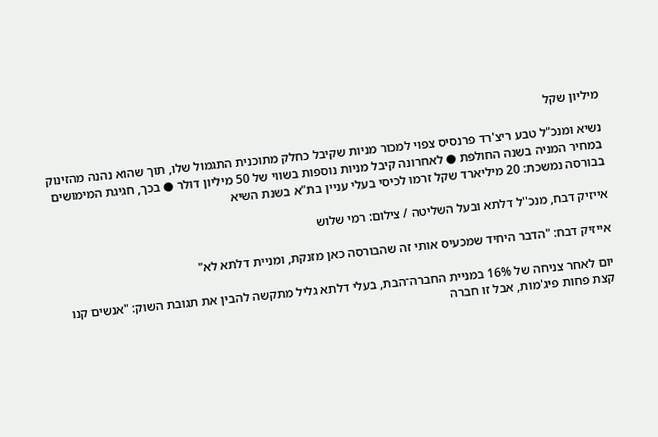מיליון שקל

נשיא ומנכ"ל טבע ריצ'רד פרנסיס צפוי למכור מניות שקיבל כחלק מתוכנית התגמול שלו, תוך שהוא נהנה מהזינוק במחיר המניה בשנה החולפת ● לאחרונה קיבל מניות נוספות בשווי של 50 מיליון דולר ● בכך, חגיגת המימושים בבורסה נמשכת: 20 מיליארד שקל זרמו לכיסי בעלי עניין בת"א בשנת השיא

אייזיק דבח, מנכ''ל דלתא ובעל השליטה / צילום: רמי שלוש

אייזיק דבח: "הדבר היחיד שמכעיס אותי זה שהבורסה כאן מזנקת, ומניית דלתא לא"

יום לאחר צניחה של 16% במניית החברה־הבת, בעלי דלתא גליל מתקשה להבין את תגובת השוק: "אנשים קנו קצת פחות פיג'מות, אבל זו חברה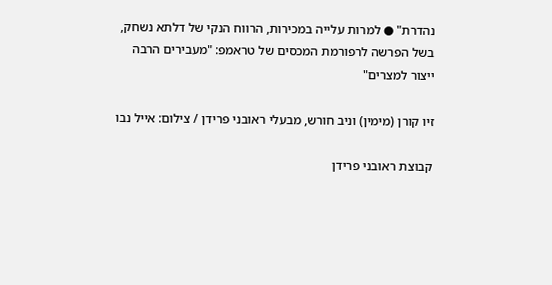נהדרת" ● למרות עלייה במכירות, הרווח הנקי של דלתא נשחק, בשל הפרשה לרפורמת המכסים של טראמפ: "מעבירים הרבה ייצור למצרים"

זיו קורן (מימין) וניב חורש, מבעלי ראובני פרידן / צילום: אייל נבו

קבוצת ראובני פרידן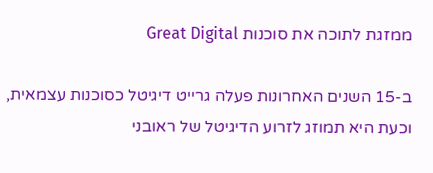ממזגת לתוכה את סוכנות Great Digital

ב-15 השנים האחרונות פעלה גרייט דיגיטל כסוכנות עצמאית, וכעת היא תמוזג לזרוע הדיגיטל של ראובני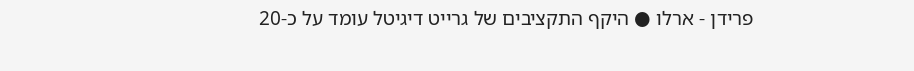פרידן - ארלו ● היקף התקציבים של גרייט דיגיטל עומד על כ-20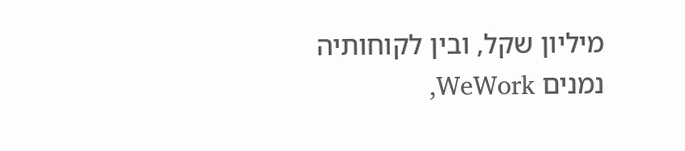מיליון שקל, ובין לקוחותיה נמנים WeWork,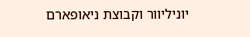יוניליוור וקבוצת ניאופארם